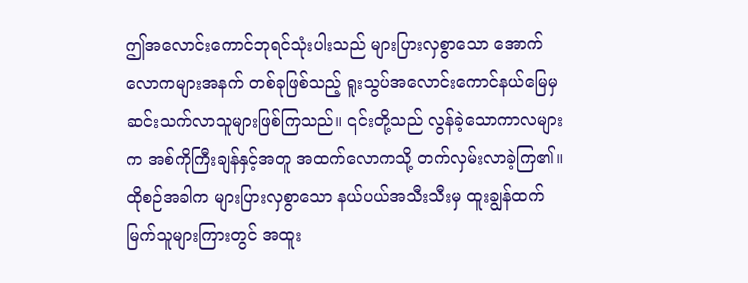ဤအလောင်းကောင်ဘုရင်သုံးပါးသည် များပြားလှစွာသော အောက်လောကများအနက် တစ်ခုဖြစ်သည့် ရူးသွပ်အလောင်းကောင်နယ်မြေမှ ဆင်းသက်လာသူများဖြစ်ကြသည်။ ၎င်းတို့သည် လွန်ခဲ့သောကာလများက အစ်ကိုကြီးချန်နှင့်အတူ အထက်လောကသို့ တက်လှမ်းလာခဲ့ကြ၏။ ထိုစဉ်အခါက များပြားလှစွာသော နယ်ပယ်အသီးသီးမှ ထူးချွန်ထက်မြက်သူများကြားတွင် အထူး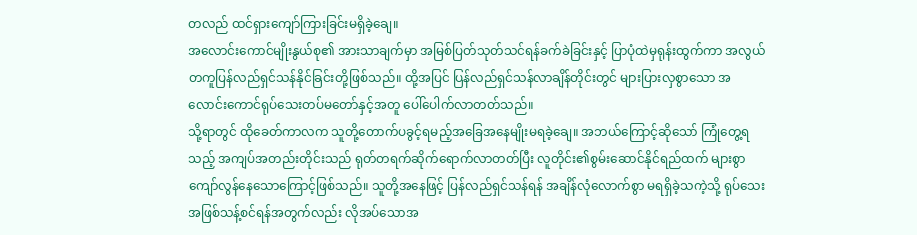တလည် ထင်ရှားကျော်ကြားခြင်းမရှိခဲ့ချေ။
အလောင်းကောင်မျိုးနွယ်စု၏ အားသာချက်မှာ အမြစ်ပြတ်သုတ်သင်ရန်ခက်ခဲခြင်းနှင့် ပြာပုံထဲမှရုန်းထွက်ကာ အလွယ်တကူပြန်လည်ရှင်သန်နိုင်ခြင်းတို့ဖြစ်သည်။ ထို့အပြင် ပြန်လည်ရှင်သန်လာချိန်တိုင်းတွင် များပြားလှစွာသော အလောင်းကောင်ရုပ်သေးတပ်မတော်နှင့်အတူ ပေါ်ပေါက်လာတတ်သည်။
သို့ရာတွင် ထိုခေတ်ကာလက သူတို့တောက်ပခွင့်ရမည့်အခြေအနေမျိုးမရခဲ့ချေ။ အဘယ်ကြောင့်ဆိုသော် ကြုံတွေ့ရသည့် အကျပ်အတည်းတိုင်းသည် ရုတ်တရက်ဆိုက်ရောက်လာတတ်ပြီး လူတိုင်း၏စွမ်းဆောင်နိုင်ရည်ထက် များစွာကျော်လွန်နေသောကြောင့်ဖြစ်သည်။ သူတို့အနေဖြင့် ပြန်လည်ရှင်သန်ရန် အချိန်လုံလောက်စွာ မရရှိခဲ့သကဲ့သို့ ရုပ်သေးအဖြစ်သန့်စင်ရန်အတွက်လည်း လိုအပ်သောအ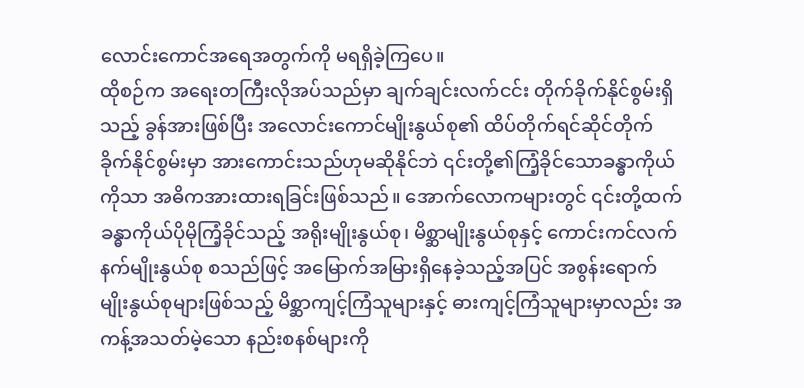လောင်းကောင်အရေအတွက်ကို မရရှိခဲ့ကြပေ။
ထိုစဉ်က အရေးတကြီးလိုအပ်သည်မှာ ချက်ချင်းလက်ငင်း တိုက်ခိုက်နိုင်စွမ်းရှိသည့် ခွန်အားဖြစ်ပြီး အလောင်းကောင်မျိုးနွယ်စု၏ ထိပ်တိုက်ရင်ဆိုင်တိုက်ခိုက်နိုင်စွမ်းမှာ အားကောင်းသည်ဟုမဆိုနိုင်ဘဲ ၎င်းတို့၏ကြံ့ခိုင်သောခန္ဓာကိုယ်ကိုသာ အဓိကအားထားရခြင်းဖြစ်သည်။ အောက်လောကများတွင် ၎င်းတို့ထက် ခန္ဓာကိုယ်ပိုမိုကြံ့ခိုင်သည့် အရိုးမျိုးနွယ်စု၊ မိစ္ဆာမျိုးနွယ်စုနှင့် ကောင်းကင်လက်နက်မျိုးနွယ်စု စသည်ဖြင့် အမြောက်အမြားရှိနေခဲ့သည့်အပြင် အစွန်းရောက်မျိုးနွယ်စုများဖြစ်သည့် မိစ္ဆာကျင့်ကြံသူများနှင့် ဓားကျင့်ကြံသူများမှာလည်း အကန့်အသတ်မဲ့သော နည်းစနစ်များကို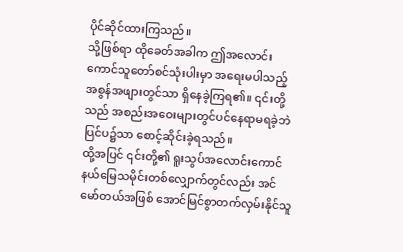ပိုင်ဆိုင်ထားကြသည်။
သို့ဖြစ်ရာ ထိုခေတ်အခါက ဤအလောင်းကောင်သူတော်စင်သုံးပါးမှာ အရေးမပါသည့် အစွန်အဖျားတွင်သာ ရှိနေခဲ့ကြရ၏။ ၎င်းတို့သည် အစည်းအဝေးများတွင်ပင်နေရာမရခဲ့ဘဲ ပြင်ပ၌သာ စောင့်ဆိုင်းခဲ့ရသည်။
ထို့အပြင် ၎င်းတို့၏ ရူးသွပ်အလောင်းကောင်နယ်မြေသမိုင်းတစ်လျှောက်တွင်လည်း အင်မော်တယ်အဖြစ် အောင်မြင်စွာတက်လှမ်းနိုင်သူ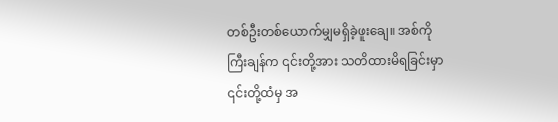တစ်ဦးတစ်ယောက်မျှမရှိခဲ့ဖူးချေ။ အစ်ကိုကြီးချန်က ၎င်းတို့အား သတိထားမိရခြင်းမှာ ၎င်းတို့ထံမှ အ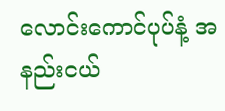လောင်းကောင်ပုပ်နံ့ အနည်းငယ်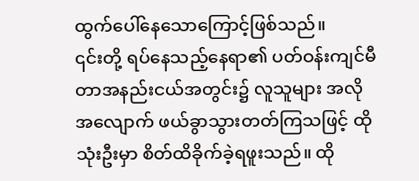ထွက်ပေါ်နေသောကြောင့်ဖြစ်သည်။
၎င်းတို့ ရပ်နေသည့်နေရာ၏ ပတ်ဝန်းကျင်မီတာအနည်းငယ်အတွင်း၌ လူသူများ အလိုအလျောက် ဖယ်ခွာသွားတတ်ကြသဖြင့် ထိုသုံးဦးမှာ စိတ်ထိခိုက်ခဲ့ရဖူးသည်။ ထို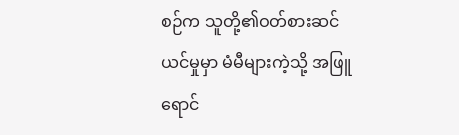စဉ်က သူတို့၏ဝတ်စားဆင်ယင်မှုမှာ မံမီများကဲ့သို့ အဖြူရောင်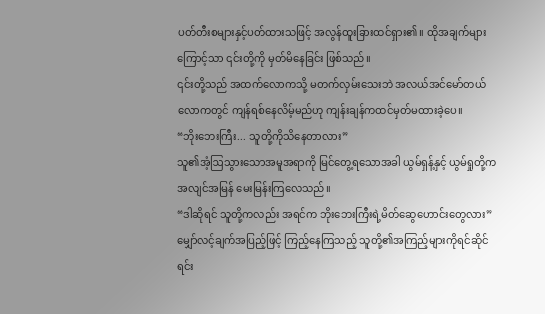ပတ်တီးစများနှင့်ပတ်ထားသဖြင့် အလွန်ထူးခြားထင်ရှား၏။ ထိုအချက်များကြောင့်သာ ၎င်းတို့ကို မှတ်မိနေခြင်း ဖြစ်သည်။
၎င်းတို့သည် အထက်လောကသို့ မတက်လှမ်းသေးဘဲ အလယ်အင်မော်တယ်လောကတွင် ကျန်ရစ်နေလိမ့်မည်ဟု ကျန်းချန်ကထင်မှတ်မထားခဲ့ပေ။
“ဘိုးဘေးကြီး... သူတို့ကိုသိနေတာလား”
သူ၏အံ့ဩသွားသောအမူအရာကို မြင်တွေ့ရသောအခါ ယွမ်ရှန့်နှင့် ယွမ်ရှုတို့က အလျင်အမြန် မေးမြန်းကြလေသည်။
“ဒါဆိုရင် သူတို့ကလည်း အရင်က ဘိုးဘေးကြီးရဲ့မိတ်ဆွေဟောင်းတွေလား”
မျှော်လင့်ချက်အပြည့်ဖြင့် ကြည့်နေကြသည့် သူတို့၏အကြည့်များကိုရင်ဆိုင်ရင်း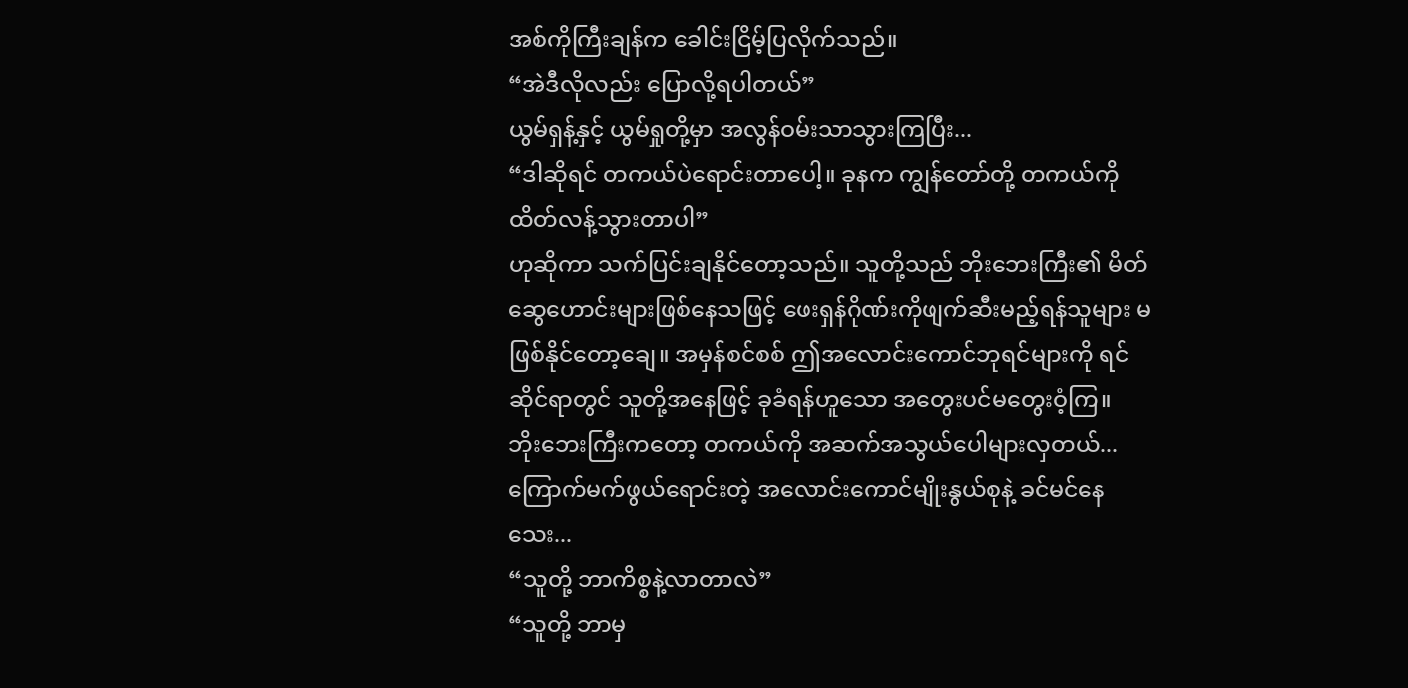အစ်ကိုကြီးချန်က ခေါင်းငြိမ့်ပြလိုက်သည်။
“အဲဒီလိုလည်း ပြောလို့ရပါတယ်”
ယွမ်ရှန့်နှင့် ယွမ်ရှုတို့မှာ အလွန်ဝမ်းသာသွားကြပြီး...
“ဒါဆိုရင် တကယ်ပဲရောင်းတာပေါ့။ ခုနက ကျွန်တော်တို့ တကယ်ကို ထိတ်လန့်သွားတာပါ”
ဟုဆိုကာ သက်ပြင်းချနိုင်တော့သည်။ သူတို့သည် ဘိုးဘေးကြီး၏ မိတ်ဆွေဟောင်းများဖြစ်နေသဖြင့် ဖေးရှန်ဂိုဏ်းကိုဖျက်ဆီးမည့်ရန်သူများ မဖြစ်နိုင်တော့ချေ။ အမှန်စင်စစ် ဤအလောင်းကောင်ဘုရင်များကို ရင်ဆိုင်ရာတွင် သူတို့အနေဖြင့် ခုခံရန်ဟူသော အတွေးပင်မတွေးဝံ့ကြ။
ဘိုးဘေးကြီးကတော့ တကယ်ကို အဆက်အသွယ်ပေါများလှတယ်...
ကြောက်မက်ဖွယ်ရောင်းတဲ့ အလောင်းကောင်မျိုးနွယ်စုနဲ့ ခင်မင်နေသေး...
“သူတို့ ဘာကိစ္စနဲ့လာတာလဲ”
“သူတို့ ဘာမှ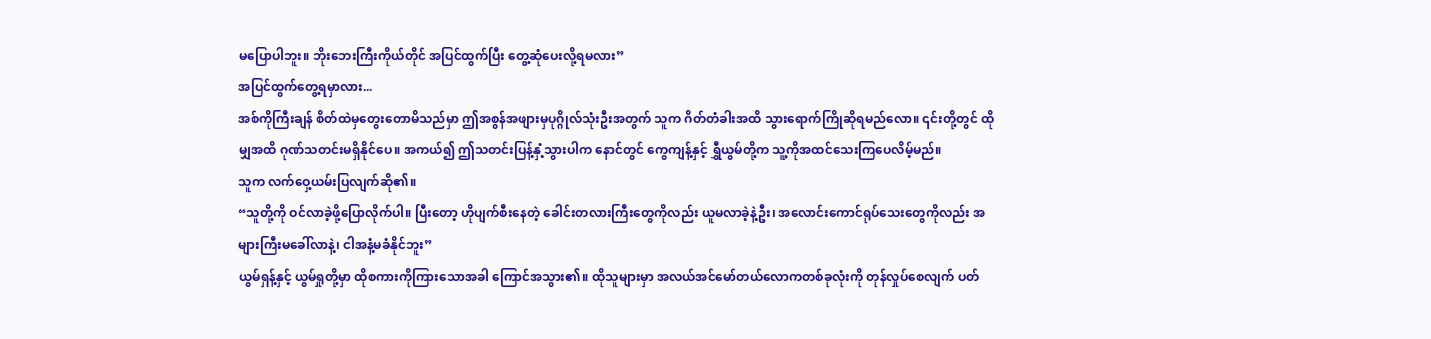မပြောပါဘူး။ ဘိုးဘေးကြီးကိုယ်တိုင် အပြင်ထွက်ပြီး တွေ့ဆုံပေးလို့ရမလား”
အပြင်ထွက်တွေ့ရမှာလား...
အစ်ကိုကြီးချန် စိတ်ထဲမှတွေးတောမိသည်မှာ ဤအစွန်အဖျားမှပုဂ္ဂိုလ်သုံးဦးအတွက် သူက ဂိတ်တံခါးအထိ သွားရောက်ကြိုဆိုရမည်လော။ ၎င်းတို့တွင် ထိုမျှအထိ ဂုဏ်သတင်းမရှိနိုင်ပေ။ အကယ်၍ ဤသတင်းပြန့်နှံ့သွားပါက နောင်တွင် ကွေကျန့်နှင့် ရွှီယွမ်တို့က သူ့ကိုအထင်သေးကြပေလိမ့်မည်။
သူက လက်ဝှေ့ယမ်းပြလျက်ဆို၏။
“သူတို့ကို ဝင်လာခဲ့ဖို့ပြောလိုက်ပါ။ ပြီးတော့ ဟိုပျက်စီးနေတဲ့ ခေါင်းတလားကြီးတွေကိုလည်း ယူမလာခဲ့နဲ့ဦး၊ အလောင်းကောင်ရုပ်သေးတွေကိုလည်း အများကြီးမခေါ်လာနဲ့၊ ငါအနံ့မခံနိုင်ဘူး”
ယွမ်ရှန့်နှင့် ယွမ်ရှုတို့မှာ ထိုစကားကိုကြားသောအခါ ကြောင်အသွား၏။ ထိုသူများမှာ အလယ်အင်မော်တယ်လောကတစ်ခုလုံးကို တုန်လှုပ်စေလျက် ပတ်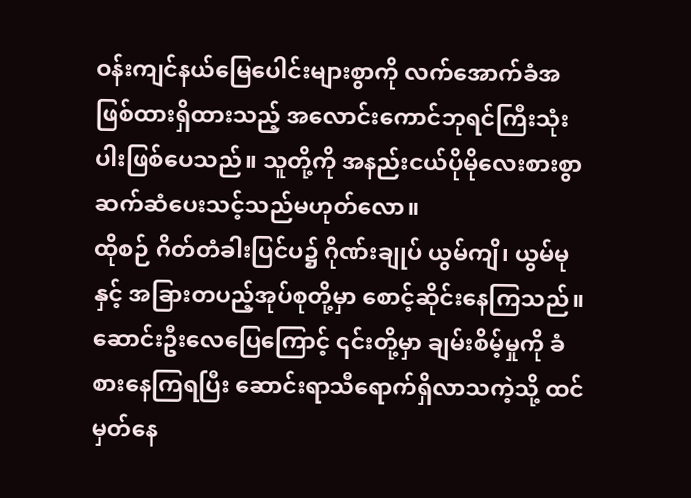ဝန်းကျင်နယ်မြေပေါင်းများစွာကို လက်အောက်ခံအဖြစ်ထားရှိထားသည့် အလောင်းကောင်ဘုရင်ကြီးသုံးပါးဖြစ်ပေသည်။ သူတို့ကို အနည်းငယ်ပိုမိုလေးစားစွာ ဆက်ဆံပေးသင့်သည်မဟုတ်လော။
ထိုစဉ် ဂိတ်တံခါးပြင်ပ၌ ဂိုဏ်းချုပ် ယွမ်ကျိ၊ ယွမ်မုနှင့် အခြားတပည့်အုပ်စုတို့မှာ စောင့်ဆိုင်းနေကြသည်။ ဆောင်းဦးလေပြေကြောင့် ၎င်းတို့မှာ ချမ်းစိမ့်မှုကို ခံစားနေကြရပြီး ဆောင်းရာသီရောက်ရှိလာသကဲ့သို့ ထင်မှတ်နေ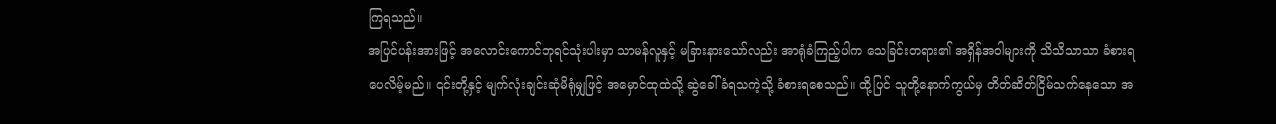ကြရသည်။
အပြင်ပန်းအားဖြင့် အလောင်းကောင်ဘုရင်သုံးပါးမှာ သာမန်လူနှင့် မခြားနားသော်လည်း အာရုံခံကြည့်ပါက သေခြင်းတရား၏ အရှိန်အဝါများကို သိသိသာသာ ခံစားရပေလိမ့်မည်။ ၎င်းတို့နှင့် မျက်လုံးချင်းဆုံမိရုံမျှဖြင့် အမှောင်ထုထဲသို့ ဆွဲခေါ်ခံရသကဲ့သို့ ခံစားရစေသည်။ ထို့ပြင် သူတို့နောက်ကွယ်မှ တိတ်ဆိတ်ငြိမ်သက်နေသော အ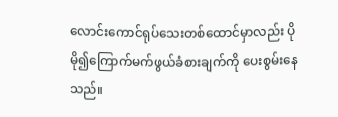လောင်းကောင်ရုပ်သေးတစ်ထောင်မှာလည်း ပိုမို၍ကြောက်မက်ဖွယ်ခံစားချက်ကို ပေးစွမ်းနေသည်။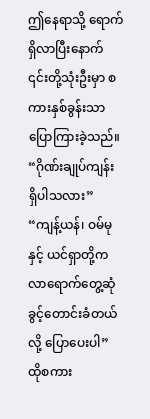ဤနေရာသို့ ရောက်ရှိလာပြီးနောက် ၎င်းတို့သုံးဦးမှာ စကားနှစ်ခွန်းသာပြောကြားခဲ့သည်။
“ဂိုဏ်းချုပ်ကျန်း ရှိပါသလား”
“ကျန့်ယန်၊ ဝမ်မုနှင့် ယင်ရှာတို့က လာရောက်တွေ့ဆုံခွင့်တောင်းခံတယ်လို့ ပြောပေးပါ”
ထိုစကား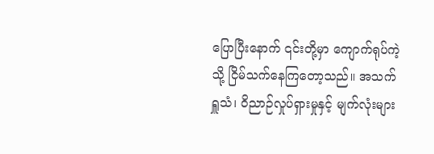ပြောပြီးနောက် ၎င်းတို့မှာ ကျောက်ရုပ်ကဲ့သို့ ငြိမ်သက်နေကြတော့သည်။ အသက်ရှူသံ၊ ဝိညာဉ်လှုပ်ရှားမှုနှင့် မျက်လုံးများ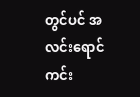တွင်ပင် အလင်းရောင်ကင်း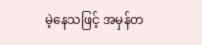မဲ့နေသဖြင့် အမှန်တ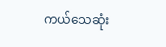ကယ်သေဆုံး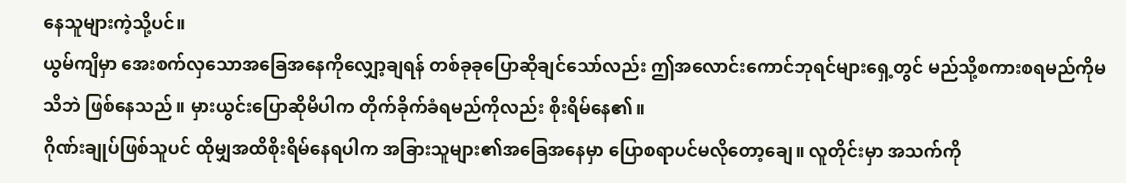နေသူများကဲ့သို့ပင်။
ယွမ်ကျိမှာ အေးစက်လှသောအခြေအနေကိုလျှော့ချရန် တစ်ခုခုပြောဆိုချင်သော်လည်း ဤအလောင်းကောင်ဘုရင်များရှေ့တွင် မည်သို့စကားစရမည်ကိုမသိဘဲ ဖြစ်နေသည်။ မှားယွင်းပြောဆိုမိပါက တိုက်ခိုက်ခံရမည်ကိုလည်း စိုးရိမ်နေ၏။
ဂိုဏ်းချုပ်ဖြစ်သူပင် ထိုမျှအထိစိုးရိမ်နေရပါက အခြားသူများ၏အခြေအနေမှာ ပြောစရာပင်မလိုတော့ချေ။ လူတိုင်းမှာ အသက်ကို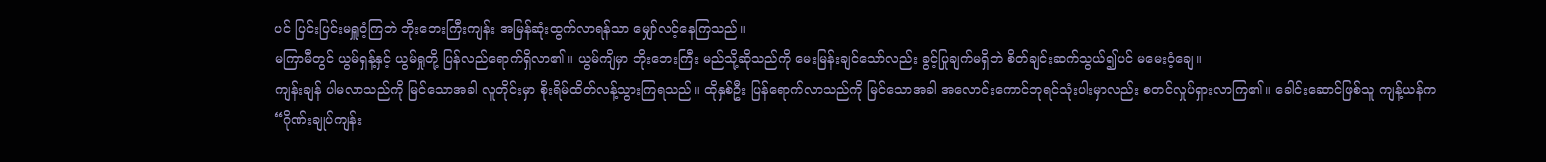ပင် ပြင်းပြင်းမရှူဝံ့ကြဘဲ ဘိုးဘေးကြီးကျန်း အမြန်ဆုံးထွက်လာရန်သာ မျှော်လင့်နေကြသည်။
မကြာမီတွင် ယွမ်ရှန့်နှင့် ယွမ်ရှုတို့ ပြန်လည်ရောက်ရှိလာ၏။ ယွမ်ကျိမှာ ဘိုးဘေးကြီး မည်သို့ဆိုသည်ကို မေးမြန်းချင်သော်လည်း ခွင့်ပြုချက်မရှိဘဲ စိတ်ချင်းဆက်သွယ်၍ပင် မမေးဝံ့ချေ။
ကျန်းချန် ပါမလာသည်ကို မြင်သောအခါ လူတိုင်းမှာ စိုးရိမ်ထိတ်လန့်သွားကြရသည်။ ထိုနှစ်ဦး ပြန်ရောက်လာသည်ကို မြင်သောအခါ အလောင်းကောင်ဘုရင်သုံးပါးမှာလည်း စတင်လှုပ်ရှားလာကြ၏။ ခေါင်းဆောင်ဖြစ်သူ ကျန့်ယန်က
“ဂိုဏ်းချုပ်ကျန်း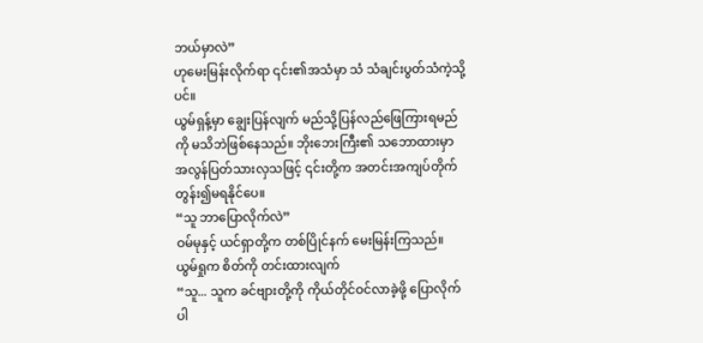ဘယ်မှာလဲ”
ဟုမေးမြန်းလိုက်ရာ ၎င်း၏အသံမှာ သံ သံချင်းပွတ်သံကဲ့သို့ပင်။
ယွမ်ရှန့်မှာ ချွေးပြန်လျက် မည်သို့ပြန်လည်ဖြေကြားရမည်ကို မသိဘဲဖြစ်နေသည်။ ဘိုးဘေးကြီး၏ သဘောထားမှာ အလွန်ပြတ်သားလှသဖြင့် ၎င်းတို့က အတင်းအကျပ်တိုက်တွန်း၍မရနိုင်ပေ။
“သူ ဘာပြောလိုက်လဲ”
ဝမ်မုနှင့် ယင်ရှာတို့က တစ်ပြိုင်နက် မေးမြန်းကြသည်။ ယွမ်ရှုက စိတ်ကို တင်းထားလျက်
“သူ... သူက ခင်ဗျားတို့ကို ကိုယ်တိုင်ဝင်လာခဲ့ဖို့ ပြောလိုက်ပါ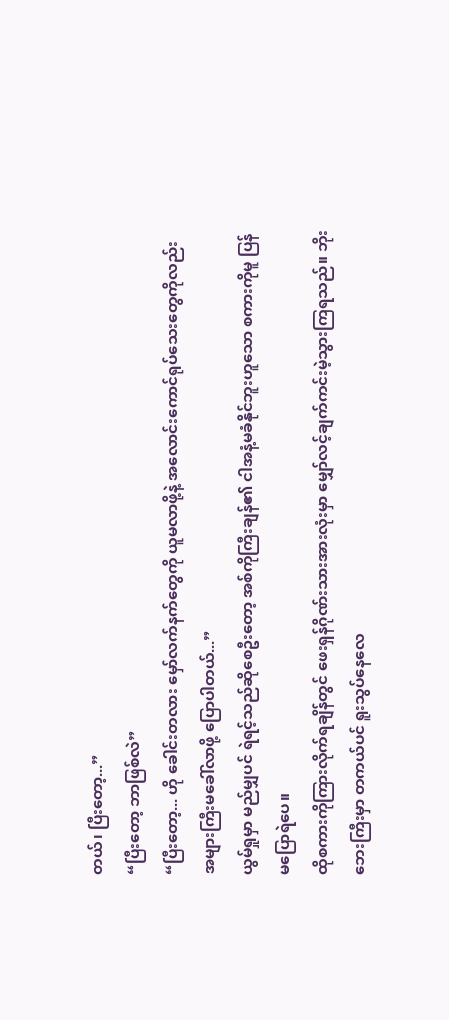တယ်၊ ပြီးတော့...”
“ပြီးတော့ ဘာဖြစ်လဲ”
“ပြီးတော့... ဟို ခေါင်းတလား မှော်လက်နက်တွေကို ယူမလာဖို့နဲ့ အလောင်းကောင်ရုပ်သေးတွေကိုလည်း အများကြီးမခေါ်လာဖို့ ပြောပါတယ်...”
ယွမ်ရှုမှာ မည်မျှပင် ရဲရင့်သည်ဆိုစေဦးတော့ အစ်ကိုကြီးချန်၏ ငါအနံ့မခံနိုင်ဘူးဟူသော စကားကိုမူ ပြန်မပြောရဲပေ။
ထိုစကားကိုကြားလိုက်ရချိန်တွင် ဖေးရှန်ဂိုဏ်းသားအားလုံးမှာ မျှော်လင့်ချက်ကင်းမဲ့သွားကြရသည်။ ဘိုးဘေးကြီးမှာ တကယ်ပင် ရူးသွပ်နေလေ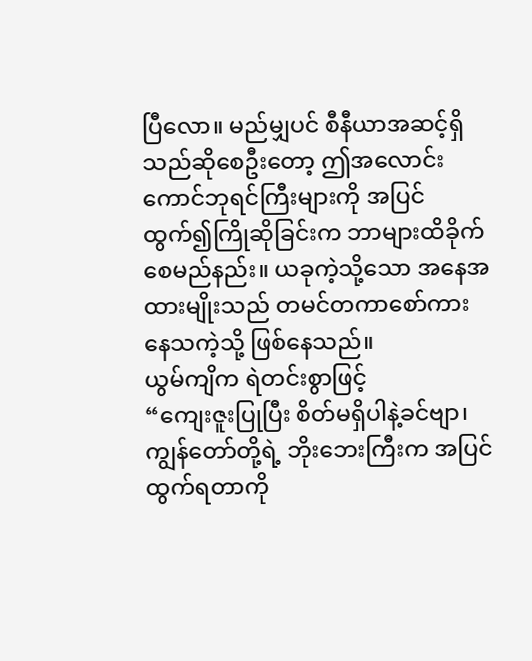ပြီလော။ မည်မျှပင် စီနီယာအဆင့်ရှိသည်ဆိုစေဦးတော့ ဤအလောင်းကောင်ဘုရင်ကြီးများကို အပြင်ထွက်၍ကြိုဆိုခြင်းက ဘာများထိခိုက်စေမည်နည်း။ ယခုကဲ့သို့သော အနေအထားမျိုးသည် တမင်တကာစော်ကားနေသကဲ့သို့ ဖြစ်နေသည်။
ယွမ်ကျိက ရဲတင်းစွာဖြင့်
“ကျေးဇူးပြုပြီး စိတ်မရှိပါနဲ့ခင်ဗျာ၊ ကျွန်တော်တို့ရဲ့ ဘိုးဘေးကြီးက အပြင်ထွက်ရတာကို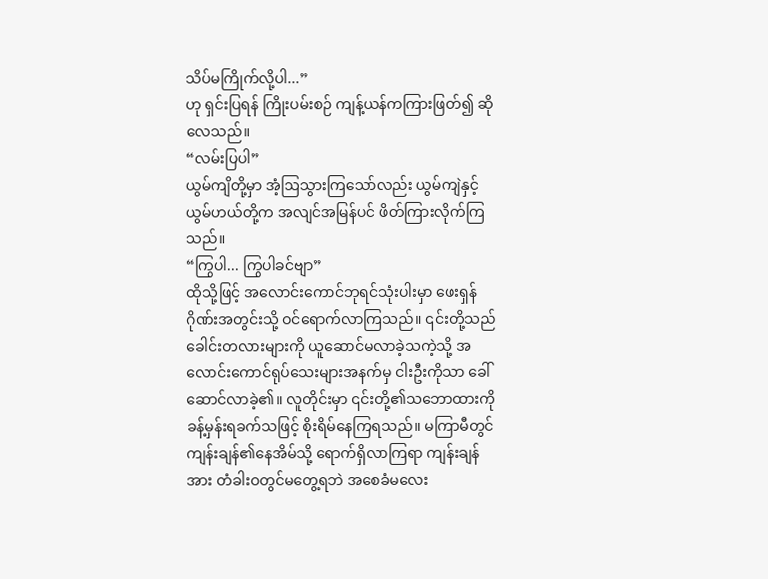သိပ်မကြိုက်လို့ပါ...”
ဟု ရှင်းပြရန် ကြိုးပမ်းစဉ် ကျန့်ယန်ကကြားဖြတ်၍ ဆိုလေသည်။
“လမ်းပြပါ”
ယွမ်ကျိတို့မှာ အံ့ဩသွားကြသော်လည်း ယွမ်ကျဲနှင့် ယွမ်ဟယ်တို့က အလျင်အမြန်ပင် ဖိတ်ကြားလိုက်ကြသည်။
“ကြွပါ... ကြွပါခင်ဗျာ”
ထိုသို့ဖြင့် အလောင်းကောင်ဘုရင်သုံးပါးမှာ ဖေးရှန်ဂိုဏ်းအတွင်းသို့ ဝင်ရောက်လာကြသည်။ ၎င်းတို့သည် ခေါင်းတလားများကို ယူဆောင်မလာခဲ့သကဲ့သို့ အလောင်းကောင်ရုပ်သေးများအနက်မှ ငါးဦးကိုသာ ခေါ်ဆောင်လာခဲ့၏။ လူတိုင်းမှာ ၎င်းတို့၏သဘောထားကို ခန့်မှန်းရခက်သဖြင့် စိုးရိမ်နေကြရသည်။ မကြာမီတွင် ကျန်းချန်၏နေအိမ်သို့ ရောက်ရှိလာကြရာ ကျန်းချန်အား တံခါးဝတွင်မတွေ့ရဘဲ အစေခံမလေး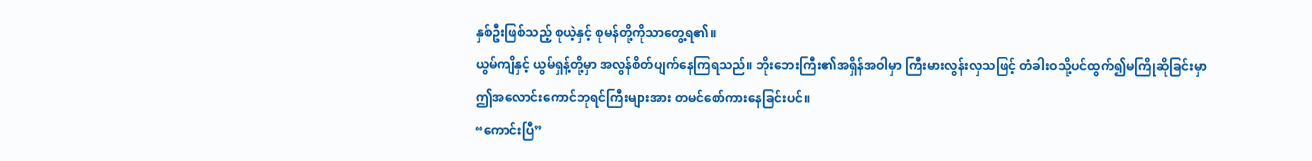နှစ်ဦးဖြစ်သည့် စုယဲ့နှင့် စုမန်တို့ကိုသာတွေ့ရ၏။
ယွမ်ကျိနှင့် ယွမ်ရှန့်တို့မှာ အလွန်စိတ်ပျက်နေကြရသည်။ ဘိုးဘေးကြီး၏အရှိန်အဝါမှာ ကြီးမားလွန်းလှသဖြင့် တံခါးဝသို့ပင်ထွက်၍မကြိုဆိုခြင်းမှာ ဤအလောင်းကောင်ဘုရင်ကြီးများအား တမင်စော်ကားနေခြင်းပင်။
“ကောင်းပြီ”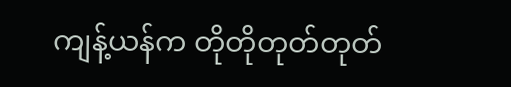ကျန့်ယန်က တိုတိုတုတ်တုတ်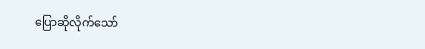ပြောဆိုလိုက်သော်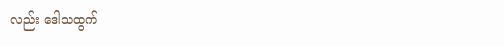လည်း ဒေါသထွက်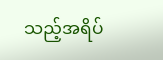သည့်အရိပ်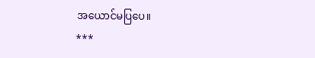အယောင်မပြပေ။
***